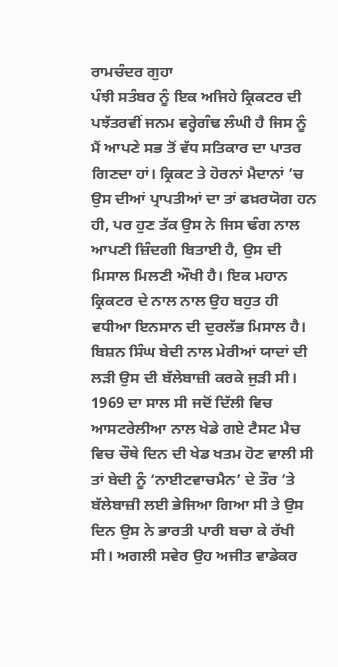ਰਾਮਚੰਦਰ ਗੁਹਾ
ਪੰਝੀ ਸਤੰਬਰ ਨੂੰ ਇਕ ਅਜਿਹੇ ਕ੍ਰਿਕਟਰ ਦੀ ਪਝੱਤਰਵੀਂ ਜਨਮ ਵਰ੍ਹੇਗੰਢ ਲੰਘੀ ਹੈ ਜਿਸ ਨੂੰ ਮੈਂ ਆਪਣੇ ਸਭ ਤੋਂ ਵੱਧ ਸਤਿਕਾਰ ਦਾ ਪਾਤਰ ਗਿਣਦਾ ਹਾਂ। ਕ੍ਰਿਕਟ ਤੇ ਹੋਰਨਾਂ ਮੈਦਾਨਾਂ ’ਚ ਉਸ ਦੀਆਂ ਪ੍ਰਾਪਤੀਆਂ ਦਾ ਤਾਂ ਫਖ਼ਰਯੋਗ ਹਨ ਹੀ, ਪਰ ਹੁਣ ਤੱਕ ਉਸ ਨੇ ਜਿਸ ਢੰਗ ਨਾਲ ਆਪਣੀ ਜ਼ਿੰਦਗੀ ਬਿਤਾਈ ਹੈ, ਉਸ ਦੀ ਮਿਸਾਲ ਮਿਲਣੀ ਔਖੀ ਹੈ। ਇਕ ਮਹਾਨ ਕ੍ਰਿਕਟਰ ਦੇ ਨਾਲ ਨਾਲ ਉਹ ਬਹੁਤ ਹੀ ਵਧੀਆ ਇਨਸਾਨ ਦੀ ਦੁਰਲੱਭ ਮਿਸਾਲ ਹੈ।
ਬਿਸ਼ਨ ਸਿੰਘ ਬੇਦੀ ਨਾਲ ਮੇਰੀਆਂ ਯਾਦਾਂ ਦੀ ਲੜੀ ਉਸ ਦੀ ਬੱਲੇਬਾਜ਼ੀ ਕਰਕੇ ਜੁੜੀ ਸੀ। 1969 ਦਾ ਸਾਲ ਸੀ ਜਦੋਂ ਦਿੱਲੀ ਵਿਚ ਆਸਟਰੇਲੀਆ ਨਾਲ ਖੇਡੇ ਗਏ ਟੈਸਟ ਮੈਚ ਵਿਚ ਚੌਥੇ ਦਿਨ ਦੀ ਖੇਡ ਖਤਮ ਹੋਣ ਵਾਲੀ ਸੀ ਤਾਂ ਬੇਦੀ ਨੂੰ ‘ਨਾਈਟਵਾਚਮੈਨ’ ਦੇ ਤੌਰ ’ਤੇ ਬੱਲੇਬਾਜ਼ੀ ਲਈ ਭੇਜਿਆ ਗਿਆ ਸੀ ਤੇ ਉਸ ਦਿਨ ਉਸ ਨੇ ਭਾਰਤੀ ਪਾਰੀ ਬਚਾ ਕੇ ਰੱਖੀ ਸੀ। ਅਗਲੀ ਸਵੇਰ ਉਹ ਅਜੀਤ ਵਾਡੇਕਰ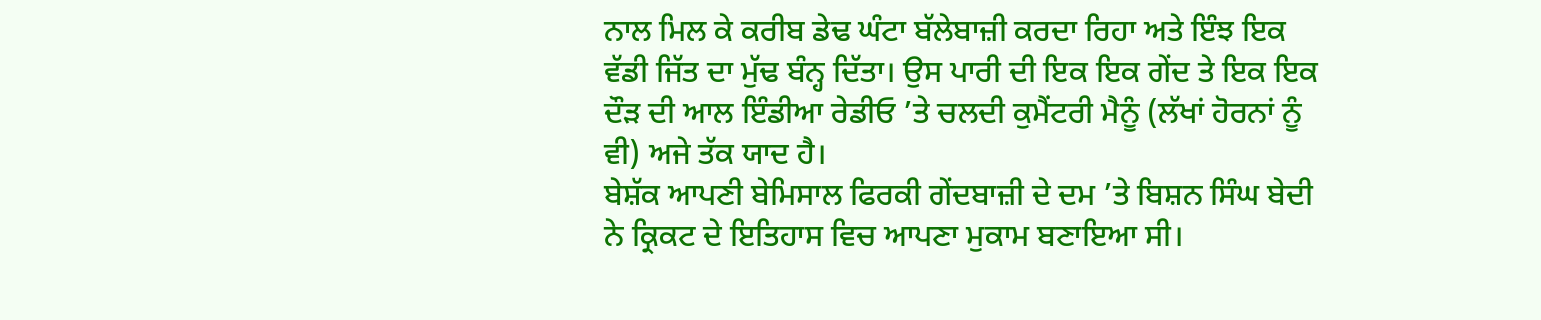ਨਾਲ ਮਿਲ ਕੇ ਕਰੀਬ ਡੇਢ ਘੰਟਾ ਬੱਲੇਬਾਜ਼ੀ ਕਰਦਾ ਰਿਹਾ ਅਤੇ ਇੰਝ ਇਕ ਵੱਡੀ ਜਿੱਤ ਦਾ ਮੁੱਢ ਬੰਨ੍ਹ ਦਿੱਤਾ। ਉਸ ਪਾਰੀ ਦੀ ਇਕ ਇਕ ਗੇਂਦ ਤੇ ਇਕ ਇਕ ਦੌੜ ਦੀ ਆਲ ਇੰਡੀਆ ਰੇਡੀਓ ’ਤੇ ਚਲਦੀ ਕੁਮੈਂਟਰੀ ਮੈਨੂੰ (ਲੱਖਾਂ ਹੋਰਨਾਂ ਨੂੰ ਵੀ) ਅਜੇ ਤੱਕ ਯਾਦ ਹੈ।
ਬੇਸ਼ੱਕ ਆਪਣੀ ਬੇਮਿਸਾਲ ਫਿਰਕੀ ਗੇਂਦਬਾਜ਼ੀ ਦੇ ਦਮ ’ਤੇ ਬਿਸ਼ਨ ਸਿੰਘ ਬੇਦੀ ਨੇ ਕ੍ਰਿਕਟ ਦੇ ਇਤਿਹਾਸ ਵਿਚ ਆਪਣਾ ਮੁਕਾਮ ਬਣਾਇਆ ਸੀ।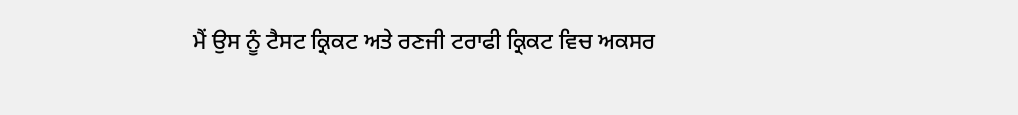ਮੈਂ ਉਸ ਨੂੰ ਟੈਸਟ ਕ੍ਰਿਕਟ ਅਤੇ ਰਣਜੀ ਟਰਾਫੀ ਕ੍ਰਿਕਟ ਵਿਚ ਅਕਸਰ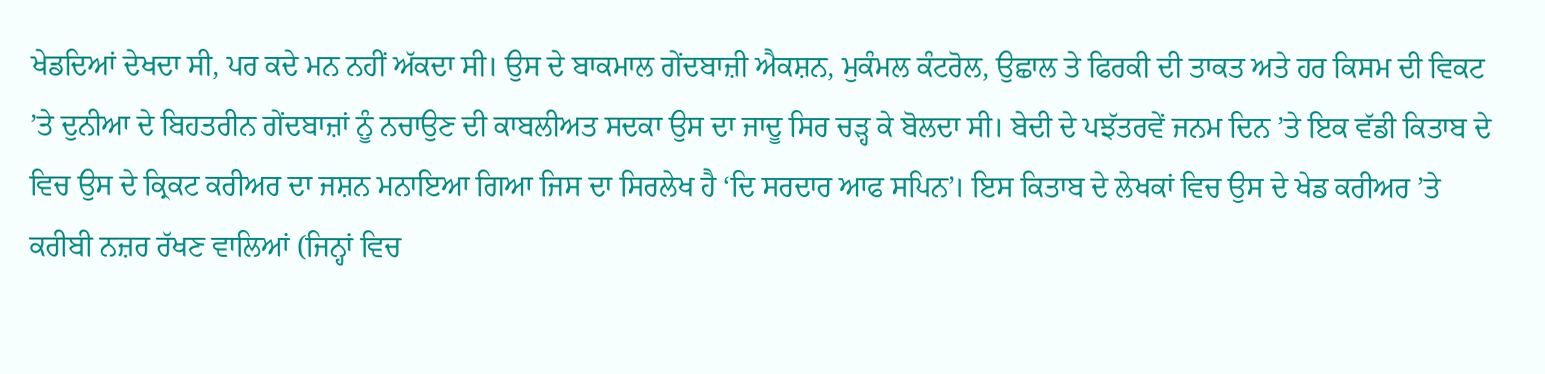ਖੇਡਦਿਆਂ ਦੇਖਦਾ ਸੀ, ਪਰ ਕਦੇ ਮਨ ਨਹੀਂ ਅੱਕਦਾ ਸੀ। ਉਸ ਦੇ ਬਾਕਮਾਲ ਗੇਂਦਬਾਜ਼ੀ ਐਕਸ਼ਨ, ਮੁਕੰਮਲ ਕੰਟਰੋਲ, ਉਛਾਲ ਤੇ ਫਿਰਕੀ ਦੀ ਤਾਕਤ ਅਤੇ ਹਰ ਕਿਸਮ ਦੀ ਵਿਕਟ ’ਤੇ ਦੁਨੀਆ ਦੇ ਬਿਹਤਰੀਨ ਗੇਂਦਬਾਜ਼ਾਂ ਨੂੰ ਨਚਾਉਣ ਦੀ ਕਾਬਲੀਅਤ ਸਦਕਾ ਉਸ ਦਾ ਜਾਦੂ ਸਿਰ ਚੜ੍ਹ ਕੇ ਬੋਲਦਾ ਸੀ। ਬੇਦੀ ਦੇ ਪਝੱਤਰਵੇਂ ਜਨਮ ਦਿਨ ’ਤੇ ਇਕ ਵੱਡੀ ਕਿਤਾਬ ਦੇ ਵਿਚ ਉਸ ਦੇ ਕ੍ਰਿਕਟ ਕਰੀਅਰ ਦਾ ਜਸ਼ਨ ਮਨਾਇਆ ਗਿਆ ਜਿਸ ਦਾ ਸਿਰਲੇਖ ਹੈ ‘ਦਿ ਸਰਦਾਰ ਆਫ ਸਪਿਨ’। ਇਸ ਕਿਤਾਬ ਦੇ ਲੇਖਕਾਂ ਵਿਚ ਉਸ ਦੇ ਖੇਡ ਕਰੀਅਰ ’ਤੇ ਕਰੀਬੀ ਨਜ਼ਰ ਰੱਖਣ ਵਾਲਿਆਂ (ਜਿਨ੍ਹਾਂ ਵਿਚ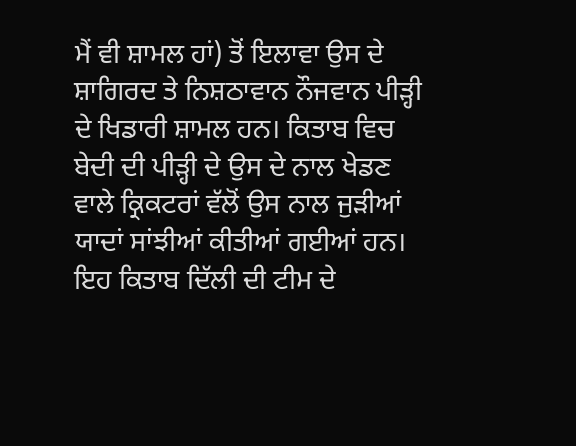ਮੈਂ ਵੀ ਸ਼ਾਮਲ ਹਾਂ) ਤੋਂ ਇਲਾਵਾ ਉਸ ਦੇ ਸ਼ਾਗਿਰਦ ਤੇ ਨਿਸ਼ਠਾਵਾਨ ਨੌਜਵਾਨ ਪੀੜ੍ਹੀ ਦੇ ਖਿਡਾਰੀ ਸ਼ਾਮਲ ਹਨ। ਕਿਤਾਬ ਵਿਚ ਬੇਦੀ ਦੀ ਪੀੜ੍ਹੀ ਦੇ ਉਸ ਦੇ ਨਾਲ ਖੇਡਣ ਵਾਲੇ ਕ੍ਰਿਕਟਰਾਂ ਵੱਲੋਂ ਉਸ ਨਾਲ ਜੁੜੀਆਂ ਯਾਦਾਂ ਸਾਂਝੀਆਂ ਕੀਤੀਆਂ ਗਈਆਂ ਹਨ। ਇਹ ਕਿਤਾਬ ਦਿੱਲੀ ਦੀ ਟੀਮ ਦੇ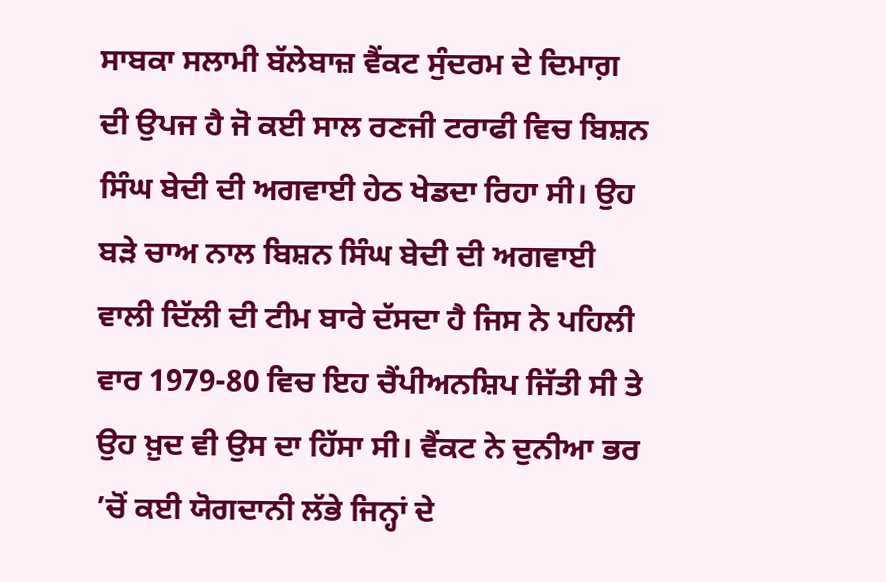ਸਾਬਕਾ ਸਲਾਮੀ ਬੱਲੇਬਾਜ਼ ਵੈਂਕਟ ਸੁੰਦਰਮ ਦੇ ਦਿਮਾਗ਼ ਦੀ ਉਪਜ ਹੈ ਜੋ ਕਈ ਸਾਲ ਰਣਜੀ ਟਰਾਫੀ ਵਿਚ ਬਿਸ਼ਨ ਸਿੰਘ ਬੇਦੀ ਦੀ ਅਗਵਾਈ ਹੇਠ ਖੇਡਦਾ ਰਿਹਾ ਸੀ। ਉਹ ਬੜੇ ਚਾਅ ਨਾਲ ਬਿਸ਼ਨ ਸਿੰਘ ਬੇਦੀ ਦੀ ਅਗਵਾਈ ਵਾਲੀ ਦਿੱਲੀ ਦੀ ਟੀਮ ਬਾਰੇ ਦੱਸਦਾ ਹੈ ਜਿਸ ਨੇ ਪਹਿਲੀ ਵਾਰ 1979-80 ਵਿਚ ਇਹ ਚੈਂਪੀਅਨਸ਼ਿਪ ਜਿੱਤੀ ਸੀ ਤੇ ਉਹ ਖ਼ੁਦ ਵੀ ਉਸ ਦਾ ਹਿੱਸਾ ਸੀ। ਵੈਂਕਟ ਨੇ ਦੁਨੀਆ ਭਰ ’ਚੋਂ ਕਈ ਯੋਗਦਾਨੀ ਲੱਭੇ ਜਿਨ੍ਹਾਂ ਦੇ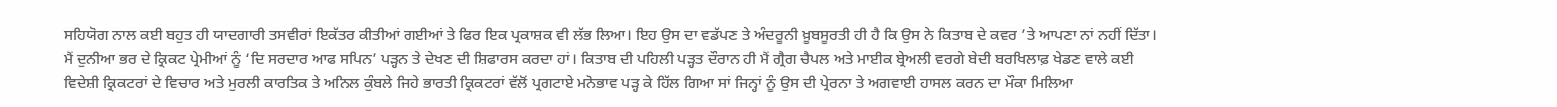ਸਹਿਯੋਗ ਨਾਲ ਕਈ ਬਹੁਤ ਹੀ ਯਾਦਗਾਰੀ ਤਸਵੀਰਾਂ ਇਕੱਤਰ ਕੀਤੀਆਂ ਗਈਆਂ ਤੇ ਫਿਰ ਇਕ ਪ੍ਰਕਾਸ਼ਕ ਵੀ ਲੱਭ ਲਿਆ। ਇਹ ਉਸ ਦਾ ਵਡੱਪਣ ਤੇ ਅੰਦਰੂਨੀ ਖ਼ੂਬਸੂਰਤੀ ਹੀ ਹੈ ਕਿ ਉਸ ਨੇ ਕਿਤਾਬ ਦੇ ਕਵਰ ’ਤੇ ਆਪਣਾ ਨਾਂ ਨਹੀਂ ਦਿੱਤਾ।
ਮੈਂ ਦੁਨੀਆ ਭਰ ਦੇ ਕ੍ਰਿਕਟ ਪ੍ਰੇਮੀਆਂ ਨੂੰ ‘ਦਿ ਸਰਦਾਰ ਆਫ ਸਪਿਨ’ ਪੜ੍ਹਨ ਤੇ ਦੇਖਣ ਦੀ ਸ਼ਿਫਾਰਸ ਕਰਦਾ ਹਾਂ। ਕਿਤਾਬ ਦੀ ਪਹਿਲੀ ਪੜ੍ਹਤ ਦੌਰਾਨ ਹੀ ਮੈਂ ਗ੍ਰੈਗ ਚੈਪਲ ਅਤੇ ਮਾਈਕ ਬ੍ਰੇਅਲੀ ਵਰਗੇ ਬੇਦੀ ਬਰਖਿਲਾਫ਼ ਖੇਡਣ ਵਾਲੇ ਕਈ ਵਿਦੇਸ਼ੀ ਕ੍ਰਿਕਟਰਾਂ ਦੇ ਵਿਚਾਰ ਅਤੇ ਮੁਰਲੀ ਕਾਰਤਿਕ ਤੇ ਅਨਿਲ ਕੁੰਬਲੇ ਜਿਹੇ ਭਾਰਤੀ ਕ੍ਰਿਕਟਰਾਂ ਵੱਲੋਂ ਪ੍ਰਗਟਾਏ ਮਨੋਭਾਵ ਪੜ੍ਹ ਕੇ ਹਿੱਲ ਗਿਆ ਸਾਂ ਜਿਨ੍ਹਾਂ ਨੂੰ ਉਸ ਦੀ ਪ੍ਰੇਰਨਾ ਤੇ ਅਗਵਾਈ ਹਾਸਲ ਕਰਨ ਦਾ ਮੌਕਾ ਮਿਲਿਆ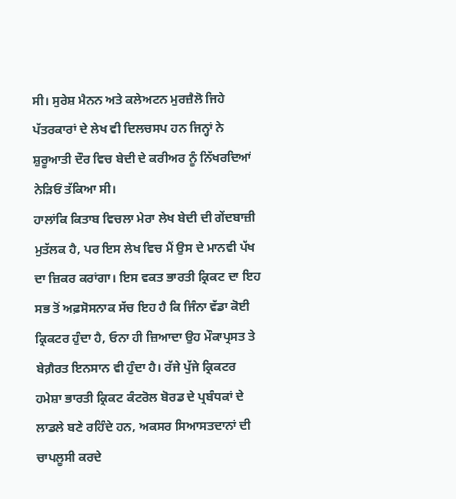ਸੀ। ਸੁਰੇਸ਼ ਮੈਨਨ ਅਤੇ ਕਲੇਅਟਨ ਮੁਰਜ਼ੈਲੋ ਜਿਹੇ ਪੱਤਰਕਾਰਾਂ ਦੇ ਲੇਖ ਵੀ ਦਿਲਚਸਪ ਹਨ ਜਿਨ੍ਹਾਂ ਨੇ ਸ਼ੁਰੂਆਤੀ ਦੌਰ ਵਿਚ ਬੇਦੀ ਦੇ ਕਰੀਅਰ ਨੂੰ ਨਿੱਖਰਦਿਆਂ ਨੇੜਿਓਂ ਤੱਕਿਆ ਸੀ।
ਹਾਲਾਂਕਿ ਕਿਤਾਬ ਵਿਚਲਾ ਮੇਰਾ ਲੇਖ ਬੇਦੀ ਦੀ ਗੇਂਦਬਾਜ਼ੀ ਮੁਤੱਲਕ ਹੈ, ਪਰ ਇਸ ਲੇਖ ਵਿਚ ਮੈਂ ਉਸ ਦੇ ਮਾਨਵੀ ਪੱਖ ਦਾ ਜ਼ਿਕਰ ਕਰਾਂਗਾ। ਇਸ ਵਕਤ ਭਾਰਤੀ ਕ੍ਰਿਕਟ ਦਾ ਇਹ ਸਭ ਤੋਂ ਅਫ਼ਸੋਸਨਾਕ ਸੱਚ ਇਹ ਹੈ ਕਿ ਜਿੰਨਾ ਵੱਡਾ ਕੋਈ ਕ੍ਰਿਕਟਰ ਹੁੰਦਾ ਹੈ, ਓਨਾ ਹੀ ਜ਼ਿਆਦਾ ਉਹ ਮੌਕਾਪ੍ਰਸਤ ਤੇ ਬੇਗ਼ੈਰਤ ਇਨਸਾਨ ਵੀ ਹੁੰਦਾ ਹੈ। ਰੱਜੇ ਪੁੱਜੇ ਕ੍ਰਿਕਟਰ ਹਮੇਸ਼ਾ ਭਾਰਤੀ ਕ੍ਰਿਕਟ ਕੰਟਰੋਲ ਬੋਰਡ ਦੇ ਪ੍ਰਬੰਧਕਾਂ ਦੇ ਲਾਡਲੇ ਬਣੇ ਰਹਿੰਦੇ ਹਨ, ਅਕਸਰ ਸਿਆਸਤਦਾਨਾਂ ਦੀ ਚਾਪਲੂਸੀ ਕਰਦੇ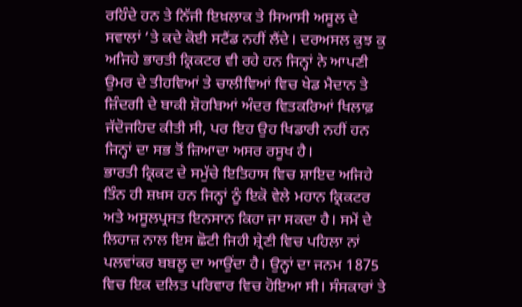ਰਹਿੰਦੇ ਹਨ ਤੇ ਨਿੱਜੀ ਇਖ਼ਲਾਕ ਤੇ ਸਿਆਸੀ ਅਸੂਲ ਦੇ ਸਵਾਲਾਂ ’ਤੇ ਕਦੇ ਕੋਈ ਸਟੈਂਡ ਨਹੀਂ ਲੈਂਦੇ। ਦਰਅਸਲ ਕੁਝ ਕੁ ਅਜਿਹੇ ਭਾਰਤੀ ਕ੍ਰਿਕਟਰ ਵੀ ਰਹੇ ਹਨ ਜਿਨ੍ਹਾਂ ਨੇ ਆਪਣੀ ਉਮਰ ਦੇ ਤੀਹਵਿਆਂ ਤੇ ਚਾਲੀਵਿਆਂ ਵਿਚ ਖੇਡ ਮੈਦਾਨ ਤੇ ਜ਼ਿੰਦਗੀ ਦੇ ਬਾਕੀ ਸ਼ੋਹਬਿਆਂ ਅੰਦਰ ਵਿਤਕਰਿਆਂ ਖਿਲਾਫ਼ ਜੱਦੋਜਹਿਦ ਕੀਤੀ ਸੀ, ਪਰ ਇਹ ਉਹ ਖਿਡਾਰੀ ਨਹੀਂ ਹਨ ਜਿਨ੍ਹਾਂ ਦਾ ਸਭ ਤੋਂ ਜ਼ਿਆਦਾ ਅਸਰ ਰਸੂਖ ਹੈ।
ਭਾਰਤੀ ਕ੍ਰਿਕਟ ਦੇ ਸਮੁੱਚੇ ਇਤਿਹਾਸ ਵਿਚ ਸ਼ਾਇਦ ਅਜਿਹੇ ਤਿੰਨ ਹੀ ਸ਼ਖ਼ਸ ਹਨ ਜਿਨ੍ਹਾਂ ਨੂੰ ਇਕੋ ਵੇਲੇ ਮਹਾਨ ਕ੍ਰਿਕਟਰ ਅਤੇ ਅਸੂਲਪ੍ਰਸਤ ਇਨਸਾਨ ਕਿਹਾ ਜਾ ਸਕਦਾ ਹੈ। ਸਮੇਂ ਦੇ ਲਿਹਾਜ਼ ਨਾਲ ਇਸ ਛੋਟੀ ਜਿਹੀ ਸ਼੍ਰੇਣੀ ਵਿਚ ਪਹਿਲਾ ਨਾਂ ਪਲਵਾਂਕਰ ਬਬਲੂ ਦਾ ਆਉਂਦਾ ਹੈ। ਉਨ੍ਹਾਂ ਦਾ ਜਨਮ 1875 ਵਿਚ ਇਕ ਦਲਿਤ ਪਰਿਵਾਰ ਵਿਚ ਹੋਇਆ ਸੀ। ਸੰਸਕਾਰਾਂ ਤੇ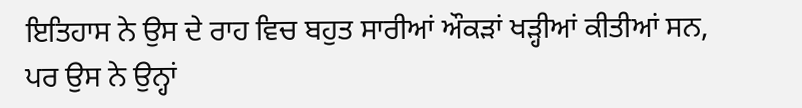ਇਤਿਹਾਸ ਨੇ ਉਸ ਦੇ ਰਾਹ ਵਿਚ ਬਹੁਤ ਸਾਰੀਆਂ ਔਕੜਾਂ ਖੜ੍ਹੀਆਂ ਕੀਤੀਆਂ ਸਨ, ਪਰ ਉਸ ਨੇ ਉਨ੍ਹਾਂ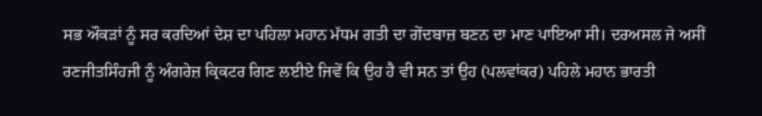ਸਭ ਔਕੜਾਂ ਨੂੰ ਸਰ ਕਰਦਿਆਂ ਦੇਸ਼ ਦਾ ਪਹਿਲਾ ਮਹਾਨ ਮੱਧਮ ਗਤੀ ਦਾ ਗੇਂਦਬਾਜ਼ ਬਣਨ ਦਾ ਮਾਣ ਪਾਇਆ ਸੀ। ਦਰਅਸਲ ਜੇ ਅਸੀਂ ਰਣਜੀਤਸਿੰਹਜੀ ਨੂੰ ਅੰਗਰੇਜ਼ ਕ੍ਰਿਕਟਰ ਗਿਣ ਲਈਏ ਜਿਵੇਂ ਕਿ ਉਹ ਹੈ ਵੀ ਸਨ ਤਾਂ ਉਹ (ਪਲਵਾਂਕਰ) ਪਹਿਲੇ ਮਹਾਨ ਭਾਰਤੀ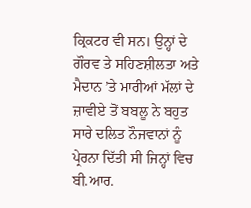ਕ੍ਰਿਕਟਰ ਵੀ ਸਨ। ਉਨ੍ਹਾਂ ਦੇ ਗੌਰਵ ਤੇ ਸਹਿਣਸ਼ੀਲਤਾ ਅਤੇ ਮੈਦਾਨ ’ਤੇ ਮਾਰੀਆਂ ਮੱਲਾਂ ਦੇ ਜ਼ਾਵੀਏ ਤੋਂ ਬਬਲੂ ਨੇ ਬਹੁਤ ਸਾਰੇ ਦਲਿਤ ਨੌਜਵਾਨਾਂ ਨੂੰ ਪ੍ਰੇਰਨਾ ਦਿੱਤੀ ਸੀ ਜਿਨ੍ਹਾਂ ਵਿਚ ਬੀ.ਆਰ.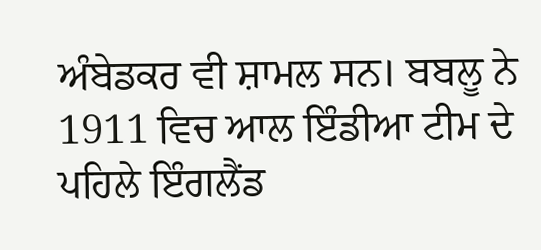ਅੰਬੇਡਕਰ ਵੀ ਸ਼ਾਮਲ ਸਨ। ਬਬਲੂ ਨੇ 1911 ਵਿਚ ਆਲ ਇੰਡੀਆ ਟੀਮ ਦੇ ਪਹਿਲੇ ਇੰਗਲੈਂਡ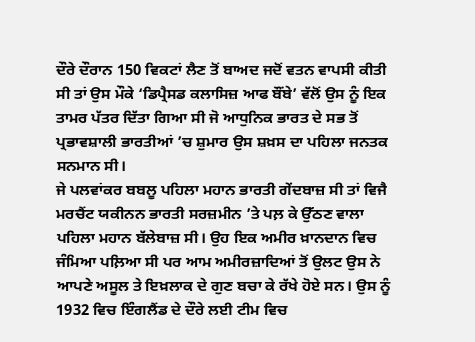ਦੌਰੇ ਦੌਰਾਨ 150 ਵਿਕਟਾਂ ਲੈਣ ਤੋਂ ਬਾਅਦ ਜਦੋਂ ਵਤਨ ਵਾਪਸੀ ਕੀਤੀ ਸੀ ਤਾਂ ਉਸ ਮੌਕੇ ‘ਡਿਪ੍ਰੈਸਡ ਕਲਾਸਿਜ਼ ਆਫ ਬੌਂਬੇ’ ਵੱਲੋਂ ਉਸ ਨੂੰ ਇਕ ਤਾਮਰ ਪੱਤਰ ਦਿੱਤਾ ਗਿਆ ਸੀ ਜੋ ਆਧੁਨਿਕ ਭਾਰਤ ਦੇ ਸਭ ਤੋਂ ਪ੍ਰਭਾਵਸ਼ਾਲੀ ਭਾਰਤੀਆਂ ’ਚ ਸ਼ੁਮਾਰ ਉਸ ਸ਼ਖ਼ਸ ਦਾ ਪਹਿਲਾ ਜਨਤਕ ਸਨਮਾਨ ਸੀ।
ਜੇ ਪਲਵਾਂਕਰ ਬਬਲੂ ਪਹਿਲਾ ਮਹਾਨ ਭਾਰਤੀ ਗੇਂਦਬਾਜ਼ ਸੀ ਤਾਂ ਵਿਜੈ ਮਰਚੈਂਟ ਯਕੀਨਨ ਭਾਰਤੀ ਸਰਜ਼ਮੀਨ ’ਤੇ ਪਲ਼ ਕੇ ਉੱਠਣ ਵਾਲਾ ਪਹਿਲਾ ਮਹਾਨ ਬੱਲੇਬਾਜ਼ ਸੀ। ਉਹ ਇਕ ਅਮੀਰ ਖ਼ਾਨਦਾਨ ਵਿਚ ਜੰਮਿਆ ਪਲ਼ਿਆ ਸੀ ਪਰ ਆਮ ਅਮੀਰਜ਼ਾਦਿਆਂ ਤੋਂ ਉਲਟ ਉਸ ਨੇ ਆਪਣੇ ਅਸੂਲ ਤੇ ਇਖ਼ਲਾਕ ਦੇ ਗੁਣ ਬਚਾ ਕੇ ਰੱਖੇ ਹੋਏ ਸਨ। ਉਸ ਨੂੰ 1932 ਵਿਚ ਇੰਗਲੈਂਡ ਦੇ ਦੌਰੇ ਲਈ ਟੀਮ ਵਿਚ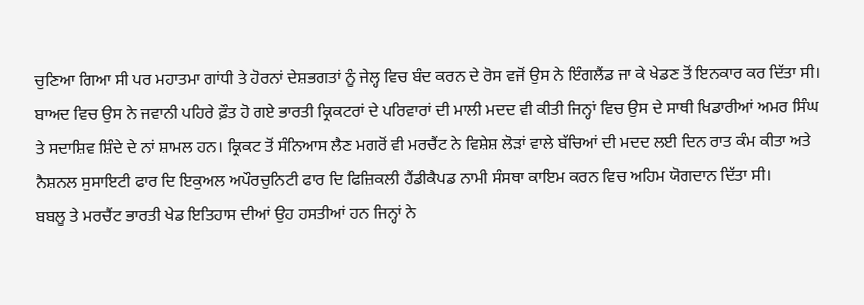ਚੁਣਿਆ ਗਿਆ ਸੀ ਪਰ ਮਹਾਤਮਾ ਗਾਂਧੀ ਤੇ ਹੋਰਨਾਂ ਦੇਸ਼ਭਗਤਾਂ ਨੂੰ ਜੇਲ੍ਹ ਵਿਚ ਬੰਦ ਕਰਨ ਦੇ ਰੋਸ ਵਜੋਂ ਉਸ ਨੇ ਇੰਗਲੈਂਡ ਜਾ ਕੇ ਖੇਡਣ ਤੋਂ ਇਨਕਾਰ ਕਰ ਦਿੱਤਾ ਸੀ। ਬਾਅਦ ਵਿਚ ਉਸ ਨੇ ਜਵਾਨੀ ਪਹਿਰੇ ਫ਼ੌਤ ਹੋ ਗਏ ਭਾਰਤੀ ਕ੍ਰਿਕਟਰਾਂ ਦੇ ਪਰਿਵਾਰਾਂ ਦੀ ਮਾਲੀ ਮਦਦ ਵੀ ਕੀਤੀ ਜਿਨ੍ਹਾਂ ਵਿਚ ਉਸ ਦੇ ਸਾਥੀ ਖਿਡਾਰੀਆਂ ਅਮਰ ਸਿੰਘ ਤੇ ਸਦਾਸ਼ਿਵ ਸ਼ਿੰਦੇ ਦੇ ਨਾਂ ਸ਼ਾਮਲ ਹਨ। ਕ੍ਰਿਕਟ ਤੋਂ ਸੰਨਿਆਸ ਲੈਣ ਮਗਰੋਂ ਵੀ ਮਰਚੈਂਟ ਨੇ ਵਿਸ਼ੇਸ਼ ਲੋੜਾਂ ਵਾਲੇ ਬੱਚਿਆਂ ਦੀ ਮਦਦ ਲਈ ਦਿਨ ਰਾਤ ਕੰਮ ਕੀਤਾ ਅਤੇ ਨੈਸ਼ਨਲ ਸੁਸਾਇਟੀ ਫਾਰ ਦਿ ਇਕੁਅਲ ਅਪੌਰਚੁਨਿਟੀ ਫਾਰ ਦਿ ਫਿਜ਼ਿਕਲੀ ਹੈਂਡੀਕੈਪਡ ਨਾਮੀ ਸੰਸਥਾ ਕਾਇਮ ਕਰਨ ਵਿਚ ਅਹਿਮ ਯੋਗਦਾਨ ਦਿੱਤਾ ਸੀ।
ਬਬਲੂ ਤੇ ਮਰਚੈਂਟ ਭਾਰਤੀ ਖੇਡ ਇਤਿਹਾਸ ਦੀਆਂ ਉਹ ਹਸਤੀਆਂ ਹਨ ਜਿਨ੍ਹਾਂ ਨੇ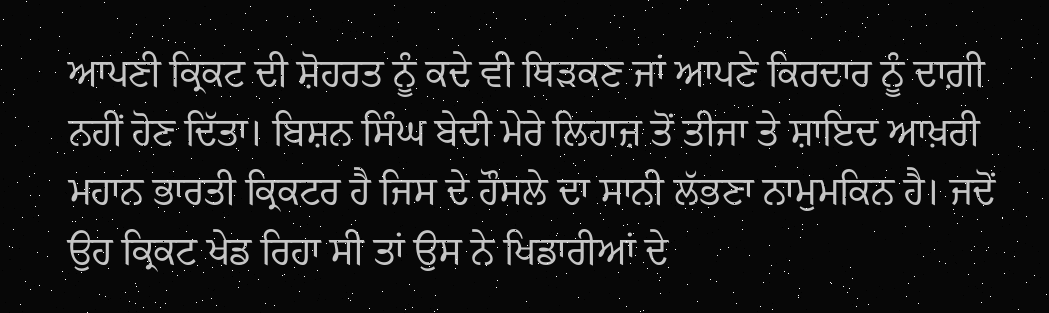ਆਪਣੀ ਕ੍ਰਿਕਟ ਦੀ ਸ਼ੋਹਰਤ ਨੂੰ ਕਦੇ ਵੀ ਥਿੜਕਣ ਜਾਂ ਆਪਣੇ ਕਿਰਦਾਰ ਨੂੰ ਦਾਗ਼ੀ ਨਹੀਂ ਹੋਣ ਦਿੱਤਾ। ਬਿਸ਼ਨ ਸਿੰਘ ਬੇਦੀ ਮੇਰੇ ਲਿਹਾਜ਼ ਤੋਂ ਤੀਜਾ ਤੇ ਸ਼ਾਇਦ ਆਖ਼ਰੀ ਮਹਾਨ ਭਾਰਤੀ ਕ੍ਰਿਕਟਰ ਹੈ ਜਿਸ ਦੇ ਹੌਸਲੇ ਦਾ ਸਾਨੀ ਲੱਭਣਾ ਨਾਮੁਮਕਿਨ ਹੈ। ਜਦੋਂ ਉਹ ਕ੍ਰਿਕਟ ਖੇਡ ਰਿਹਾ ਸੀ ਤਾਂ ਉਸ ਨੇ ਖਿਡਾਰੀਆਂ ਦੇ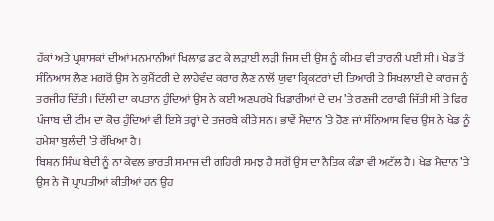ਹੱਕਾਂ ਅਤੇ ਪ੍ਰਸ਼ਾਸਕਾਂ ਦੀਆਂ ਮਨਮਾਨੀਆਂ ਖਿਲਾਫ਼ ਡਟ ਕੇ ਲੜਾਈ ਲੜੀ ਜਿਸ ਦੀ ਉਸ ਨੂੰ ਕੀਮਤ ਵੀ ਤਾਰਨੀ ਪਈ ਸੀ। ਖੇਡ ਤੋਂ ਸੰਨਿਆਸ ਲੈਣ ਮਗਰੋਂ ਉਸ ਨੇ ਕੁਮੈਂਟਰੀ ਦੇ ਲਾਹੇਵੰਦ ਕਰਾਰ ਲੈਣ ਨਾਲੋਂ ਯੁਵਾ ਕ੍ਰਿਕਟਰਾਂ ਦੀ ਤਿਆਰੀ ਤੇ ਸਿਖਲਾਈ ਦੇ ਕਾਰਜ ਨੂੰ ਤਰਜੀਹ ਦਿੱਤੀ। ਦਿੱਲੀ ਦਾ ਕਪਤਾਨ ਹੁੰਦਿਆਂ ਉਸ ਨੇ ਕਈ ਅਣਪਰਖੇ ਖਿਡਾਰੀਆਂ ਦੇ ਦਮ ’ਤੇ ਰਣਜੀ ਟਰਾਫੀ ਜਿੱਤੀ ਸੀ ਤੇ ਫਿਰ ਪੰਜਾਬ ਦੀ ਟੀਮ ਦਾ ਕੋਚ ਹੁੰਦਿਆਂ ਵੀ ਇਸੇ ਤਰ੍ਹਾਂ ਦੇ ਤਜਰਬੇ ਕੀਤੇ ਸਨ। ਭਾਵੇਂ ਮੈਦਾਨ ’ਤੇ ਹੋਣ ਜਾਂ ਸੰਨਿਆਸ ਵਿਚ ਉਸ ਨੇ ਖੇਡ ਨੂੰ ਹਮੇਸ਼ਾ ਬੁਲੰਦੀ ’ਤੇ ਰੱਖਿਆ ਹੈ।
ਬਿਸ਼ਨ ਸਿੰਘ ਬੇਦੀ ਨੂੰ ਨਾ ਕੇਵਲ ਭਾਰਤੀ ਸਮਾਜ ਦੀ ਗਹਿਰੀ ਸਮਝ ਹੈ ਸਗੋਂ ਉਸ ਦਾ ਨੈਤਿਕ ਕੰਡਾ ਵੀ ਅਟੱਲ ਹੈ। ਖੇਡ ਮੈਦਾਨ ’ਤੇ ਉਸ ਨੇ ਜੋ ਪ੍ਰਾਪਤੀਆਂ ਕੀਤੀਆਂ ਹਨ ਉਹ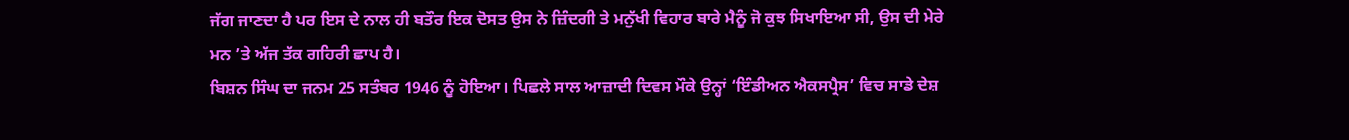ਜੱਗ ਜਾਣਦਾ ਹੈ ਪਰ ਇਸ ਦੇ ਨਾਲ ਹੀ ਬਤੌਰ ਇਕ ਦੋਸਤ ਉਸ ਨੇ ਜ਼ਿੰਦਗੀ ਤੇ ਮਨੁੱਖੀ ਵਿਹਾਰ ਬਾਰੇ ਮੈਨੂੰ ਜੋ ਕੁਝ ਸਿਖਾਇਆ ਸੀ, ਉਸ ਦੀ ਮੇਰੇ ਮਨ ’ਤੇ ਅੱਜ ਤੱਕ ਗਹਿਰੀ ਛਾਪ ਹੈ।
ਬਿਸ਼ਨ ਸਿੰਘ ਦਾ ਜਨਮ 25 ਸਤੰਬਰ 1946 ਨੂੰ ਹੋਇਆ। ਪਿਛਲੇ ਸਾਲ ਆਜ਼ਾਦੀ ਦਿਵਸ ਮੌਕੇ ਉਨ੍ਹਾਂ ‘ਇੰਡੀਅਨ ਐਕਸਪ੍ਰੈਸ’ ਵਿਚ ਸਾਡੇ ਦੇਸ਼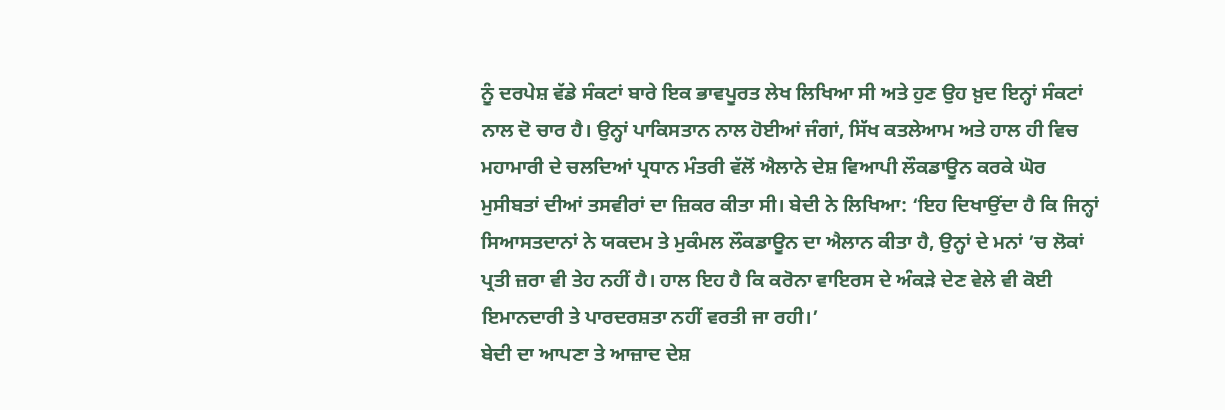ਨੂੰ ਦਰਪੇਸ਼ ਵੱਡੇ ਸੰਕਟਾਂ ਬਾਰੇ ਇਕ ਭਾਵਪੂਰਤ ਲੇਖ ਲਿਖਿਆ ਸੀ ਅਤੇ ਹੁਣ ਉਹ ਖ਼ੁਦ ਇਨ੍ਹਾਂ ਸੰਕਟਾਂ ਨਾਲ ਦੋ ਚਾਰ ਹੈ। ਉਨ੍ਹਾਂ ਪਾਕਿਸਤਾਨ ਨਾਲ ਹੋਈਆਂ ਜੰਗਾਂ, ਸਿੱਖ ਕਤਲੇਆਮ ਅਤੇ ਹਾਲ ਹੀ ਵਿਚ ਮਹਾਮਾਰੀ ਦੇ ਚਲਦਿਆਂ ਪ੍ਰਧਾਨ ਮੰਤਰੀ ਵੱਲੋਂ ਐਲਾਨੇ ਦੇਸ਼ ਵਿਆਪੀ ਲੌਕਡਾਊਨ ਕਰਕੇ ਘੋਰ ਮੁਸੀਬਤਾਂ ਦੀਆਂ ਤਸਵੀਰਾਂ ਦਾ ਜ਼ਿਕਰ ਕੀਤਾ ਸੀ। ਬੇਦੀ ਨੇ ਲਿਖਿਆ: ‘ਇਹ ਦਿਖਾਉਂਦਾ ਹੈ ਕਿ ਜਿਨ੍ਹਾਂ ਸਿਆਸਤਦਾਨਾਂ ਨੇ ਯਕਦਮ ਤੇ ਮੁਕੰਮਲ ਲੌਕਡਾਊਨ ਦਾ ਐਲਾਨ ਕੀਤਾ ਹੈ, ਉਨ੍ਹਾਂ ਦੇ ਮਨਾਂ ’ਚ ਲੋਕਾਂ ਪ੍ਰਤੀ ਜ਼ਰਾ ਵੀ ਤੇਹ ਨਹੀਂ ਹੈ। ਹਾਲ ਇਹ ਹੈ ਕਿ ਕਰੋਨਾ ਵਾਇਰਸ ਦੇ ਅੰਕੜੇ ਦੇਣ ਵੇਲੇ ਵੀ ਕੋਈ ਇਮਾਨਦਾਰੀ ਤੇ ਪਾਰਦਰਸ਼ਤਾ ਨਹੀਂ ਵਰਤੀ ਜਾ ਰਹੀ।’
ਬੇਦੀ ਦਾ ਆਪਣਾ ਤੇ ਆਜ਼ਾਦ ਦੇਸ਼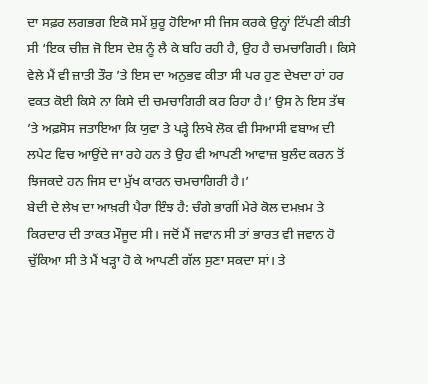ਦਾ ਸਫ਼ਰ ਲਗਭਗ ਇਕੋ ਸਮੇਂ ਸ਼ੁਰੂ ਹੋਇਆ ਸੀ ਜਿਸ ਕਰਕੇ ਉਨ੍ਹਾਂ ਟਿੱਪਣੀ ਕੀਤੀ ਸੀ ‘ਇਕ ਚੀਜ਼ ਜੋ ਇਸ ਦੇਸ਼ ਨੂੰ ਲੈ ਕੇ ਬਹਿ ਰਹੀ ਹੈ, ਉਹ ਹੈ ਚਮਚਾਗਿਰੀ। ਕਿਸੇ ਵੇਲੇ ਮੈਂ ਵੀ ਜ਼ਾਤੀ ਤੌਰ ’ਤੇ ਇਸ ਦਾ ਅਨੁਭਵ ਕੀਤਾ ਸੀ ਪਰ ਹੁਣ ਦੇਖਦਾ ਹਾਂ ਹਰ ਵਕਤ ਕੋਈ ਕਿਸੇ ਨਾ ਕਿਸੇ ਦੀ ਚਮਚਾਗਿਰੀ ਕਰ ਰਿਹਾ ਹੈ।’ ਉਸ ਨੇ ਇਸ ਤੱਥ ’ਤੇ ਅਫ਼ਸੋਸ ਜਤਾਇਆ ਕਿ ਯੁਵਾ ਤੇ ਪੜ੍ਹੇ ਲਿਖੇ ਲੋਕ ਵੀ ਸਿਆਸੀ ਵਬਾਅ ਦੀ ਲਪੇਟ ਵਿਚ ਆਉਂਦੇ ਜਾ ਰਹੇ ਹਨ ਤੇ ਉਹ ਵੀ ਆਪਣੀ ਆਵਾਜ਼ ਬੁਲੰਦ ਕਰਨ ਤੋਂ ਝਿਜਕਦੇ ਹਨ ਜਿਸ ਦਾ ਮੁੱਖ ਕਾਰਨ ਚਮਚਾਗਿਰੀ ਹੈ।’
ਬੇਦੀ ਦੇ ਲੇਖ ਦਾ ਆਖ਼ਰੀ ਪੈਰਾ ਇੰਝ ਹੈ: ਚੰਗੇ ਭਾਗੀਂ ਮੇਰੇ ਕੋਲ ਦਮਖ਼ਮ ਤੇ ਕਿਰਦਾਰ ਦੀ ਤਾਕਤ ਮੌਜੂਦ ਸੀ। ਜਦੋਂ ਮੈਂ ਜਵਾਨ ਸੀ ਤਾਂ ਭਾਰਤ ਵੀ ਜਵਾਨ ਹੋ ਚੁੱਕਿਆ ਸੀ ਤੇ ਮੈਂ ਖੜ੍ਹਾ ਹੋ ਕੇ ਆਪਣੀ ਗੱਲ ਸੁਣਾ ਸਕਦਾ ਸਾਂ। ਤੇ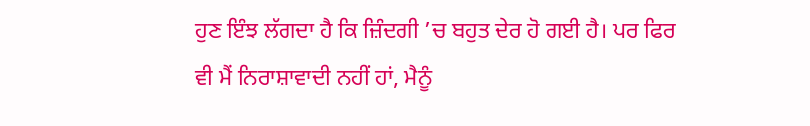ਹੁਣ ਇੰਝ ਲੱਗਦਾ ਹੈ ਕਿ ਜ਼ਿੰਦਗੀ ’ਚ ਬਹੁਤ ਦੇਰ ਹੋ ਗਈ ਹੈ। ਪਰ ਫਿਰ ਵੀ ਮੈਂ ਨਿਰਾਸ਼ਾਵਾਦੀ ਨਹੀਂ ਹਾਂ, ਮੈਨੂੰ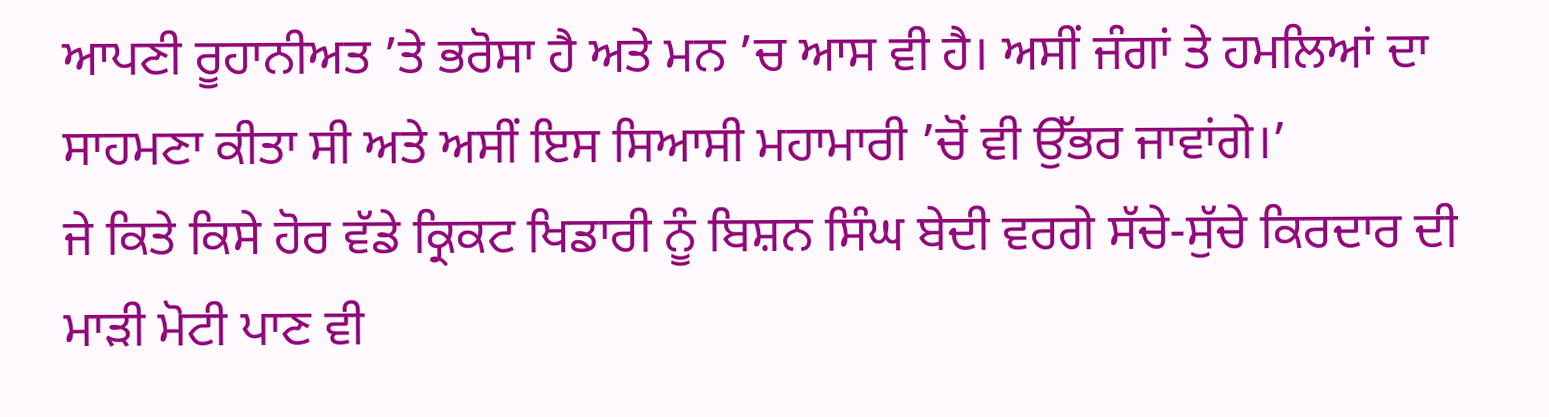ਆਪਣੀ ਰੂਹਾਨੀਅਤ ’ਤੇ ਭਰੋਸਾ ਹੈ ਅਤੇ ਮਨ ’ਚ ਆਸ ਵੀ ਹੈ। ਅਸੀਂ ਜੰਗਾਂ ਤੇ ਹਮਲਿਆਂ ਦਾ ਸਾਹਮਣਾ ਕੀਤਾ ਸੀ ਅਤੇ ਅਸੀਂ ਇਸ ਸਿਆਸੀ ਮਹਾਮਾਰੀ ’ਚੋਂ ਵੀ ਉੱਭਰ ਜਾਵਾਂਗੇ।’
ਜੇ ਕਿਤੇ ਕਿਸੇ ਹੋਰ ਵੱਡੇ ਕ੍ਰਿਕਟ ਖਿਡਾਰੀ ਨੂੰ ਬਿਸ਼ਨ ਸਿੰਘ ਬੇਦੀ ਵਰਗੇ ਸੱਚੇ-ਸੁੱਚੇ ਕਿਰਦਾਰ ਦੀ ਮਾੜੀ ਮੋਟੀ ਪਾਣ ਵੀ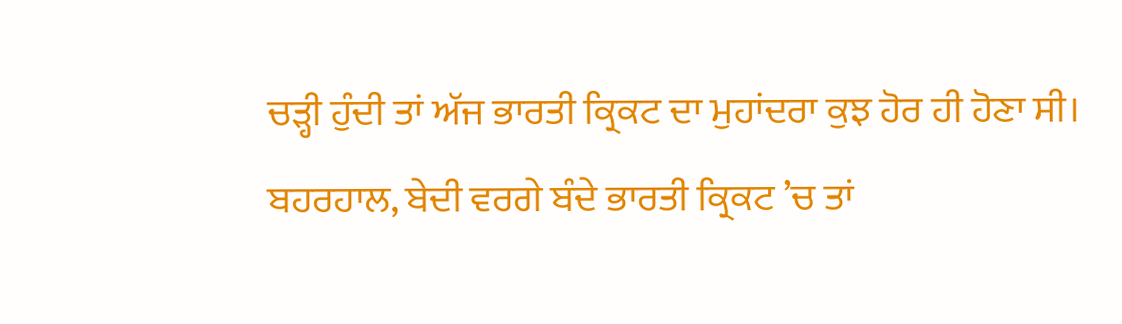ਚੜ੍ਹੀ ਹੁੰਦੀ ਤਾਂ ਅੱਜ ਭਾਰਤੀ ਕ੍ਰਿਕਟ ਦਾ ਮੁਹਾਂਦਰਾ ਕੁਝ ਹੋਰ ਹੀ ਹੋਣਾ ਸੀ। ਬਹਰਹਾਲ, ਬੇਦੀ ਵਰਗੇ ਬੰਦੇ ਭਾਰਤੀ ਕ੍ਰਿਕਟ ’ਚ ਤਾਂ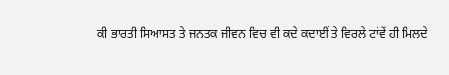ਕੀ ਭਾਰਤੀ ਸਿਆਸਤ ਤੇ ਜਨਤਕ ਜੀਵਨ ਵਿਚ ਵੀ ਕਦੇ ਕਦਾਈਂ ਤੇ ਵਿਰਲੇ ਟਾਂਵੇਂ ਹੀ ਮਿਲਦੇ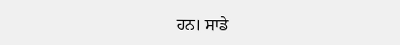ਹਨ। ਸਾਡੇ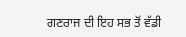ਗਣਰਾਜ ਦੀ ਇਹ ਸਭ ਤੋਂ ਵੱਡੀ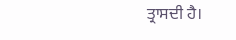ਤ੍ਰਾਸਦੀ ਹੈ।